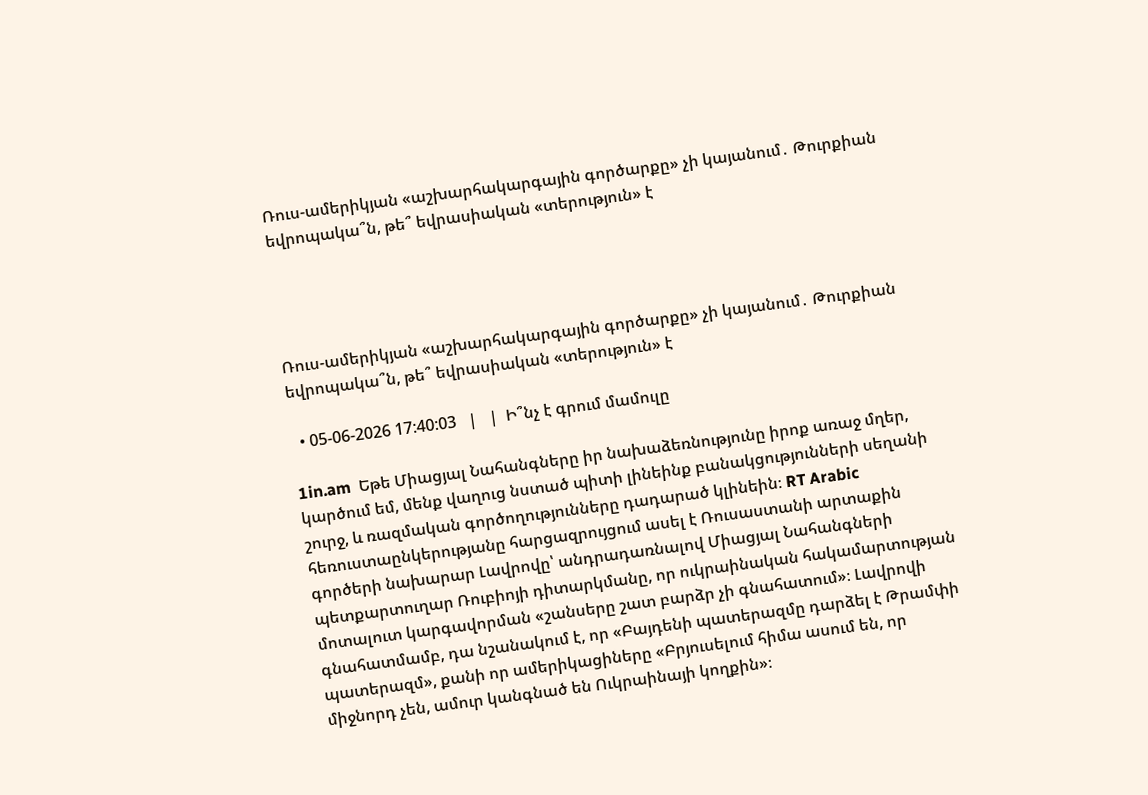Ռուս-ամերիկյան «աշխարհակարգային գործարքը» չի կայանում․ Թուրքիան եվրոպակա՞ն, թե՞ եվրասիական «տերություն» է




Ռուս-ամերիկյան «աշխարհակարգային գործարքը» չի կայանում․ Թուրքիան եվրոպակա՞ն, թե՞ եվրասիական «տերություն» է

  • 05-06-2026 17:40:03   |   |  Ի՞նչ է գրում մամուլը

1in.am  Եթե Միացյալ Նահանգները իր նախաձեռնությունը իրոք առաջ մղեր, կարծում եմ, մենք վաղուց նստած պիտի լինեինք բանակցությունների սեղանի շուրջ, և ռազմական գործողությունները դադարած կլինեին։ RT Arabic հեռուստաընկերությանը հարցազրույցում ասել է Ռուսաստանի արտաքին գործերի նախարար Լավրովը՝ անդրադառնալով Միացյալ Նահանգների պետքարտուղար Ռուբիոյի դիտարկմանը, որ ուկրաինական հակամարտության մոտալուտ կարգավորման «շանսերը շատ բարձր չի գնահատում»։ Լավրովի գնահատմամբ, դա նշանակում է, որ «Բայդենի պատերազմը դարձել է Թրամփի պատերազմ», քանի որ ամերիկացիները «Բրյուսելում հիմա ասում են, որ միջնորդ չեն, ամուր կանգնած են Ուկրաինայի կողքին»։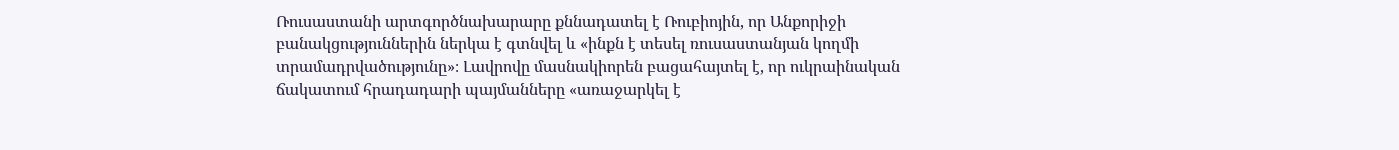Ռուսաստանի արտգործնախարարը քննադատել է Ռուբիոյին, որ Անքորիջի բանակցություններին ներկա է գտնվել և «ինքն է տեսել ռուսաստանյան կողմի տրամադրվածությունը»։ Լավրովը մասնակիորեն բացահայտել է, որ ուկրաինական ճակատում հրադադարի պայմանները «առաջարկել է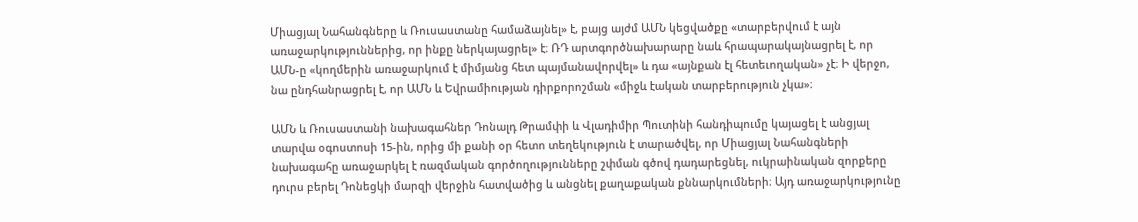Միացյալ Նահանգները և Ռուսաստանը համաձայնել» է, բայց այժմ ԱՄՆ կեցվածքը «տարբերվում է այն առաջարկություններից, որ ինքը ներկայացրել» է։ ՌԴ արտգործնախարարը նաև հրապարակայնացրել է, որ ԱՄՆ-ը «կողմերին առաջարկում է միմյանց հետ պայմանավորվել» և դա «այնքան էլ հետեւողական» չէ։ Ի վերջո, նա ընդհանրացրել է, որ ԱՄՆ և Եվրամիության դիրքորոշման «միջև էական տարբերություն չկա»։

ԱՄՆ և Ռուսաստանի նախագահներ Դոնալդ Թրամփի և Վլադիմիր Պուտինի հանդիպումը կայացել է անցյալ տարվա օգոստոսի 15-ին, որից մի քանի օր հետո տեղեկություն է տարածվել, որ Միացյալ Նահանգների նախագահը առաջարկել է ռազմական գործողությունները շփման գծով դադարեցնել, ուկրաինական զորքերը դուրս բերել Դոնեցկի մարզի վերջին հատվածից և անցնել քաղաքական քննարկումների։ Այդ առաջարկությունը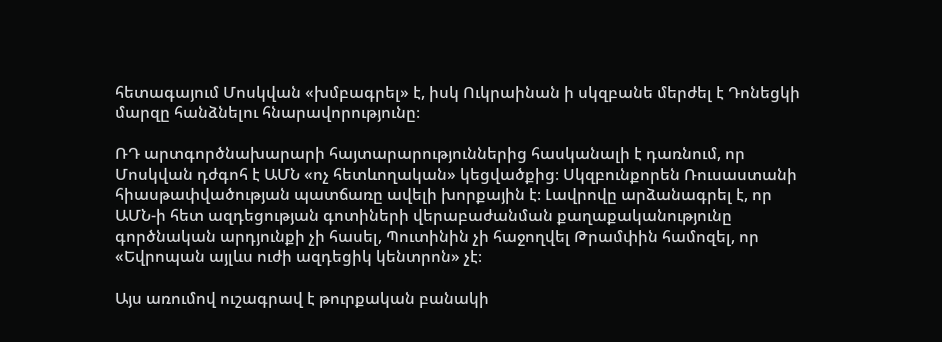հետագայում Մոսկվան «խմբագրել» է, իսկ Ուկրաինան ի սկզբանե մերժել է Դոնեցկի մարզը հանձնելու հնարավորությունը։

ՌԴ արտգործնախարարի հայտարարություններից հասկանալի է դառնում, որ Մոսկվան դժգոհ է ԱՄՆ «ոչ հետևողական» կեցվածքից։ Սկզբունքորեն Ռուսաստանի հիասթափվածության պատճառը ավելի խորքային է։ Լավրովը արձանագրել է, որ ԱՄՆ-ի հետ ազդեցության գոտիների վերաբաժանման քաղաքականությունը գործնական արդյունքի չի հասել, Պուտինին չի հաջողվել Թրամփին համոզել, որ «Եվրոպան այլևս ուժի ազդեցիկ կենտրոն» չէ։

Այս առումով ուշագրավ է թուրքական բանակի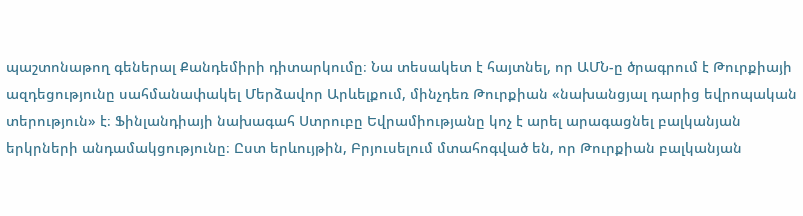պաշտոնաթող գեներալ Քանդեմիրի դիտարկումը։ Նա տեսակետ է հայտնել, որ ԱՄՆ-ը ծրագրում է Թուրքիայի ազդեցությունը սահմանափակել Մերձավոր Արևելքում, մինչդեռ Թուրքիան «նախանցյալ դարից եվրոպական տերություն» է։ Ֆինլանդիայի նախագահ Ստրուբը Եվրամիությանը կոչ է արել արագացնել բալկանյան երկրների անդամակցությունը։ Ըստ երևույթին, Բրյուսելում մտահոգված են, որ Թուրքիան բալկանյան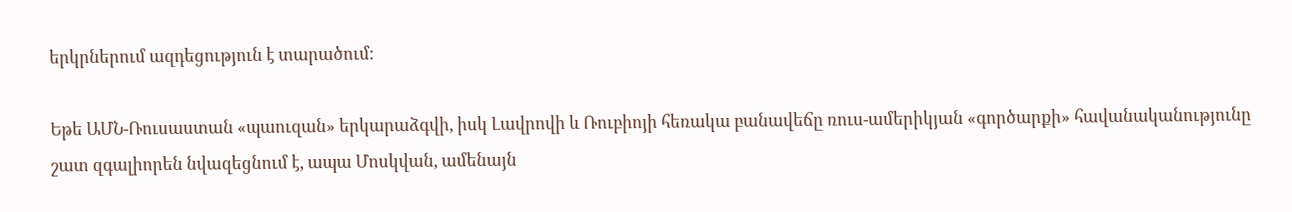երկրներում ազդեցություն է տարածում։

Եթե ԱՄՆ-Ռուսաստան «պաուզան» երկարաձգվի, իսկ Լավրովի և Ռուբիոյի հեռակա բանավեճը ռուս-ամերիկյան «գործարքի» հավանականությունը շատ զգալիորեն նվազեցնում է, ապա Մոսկվան, ամենայն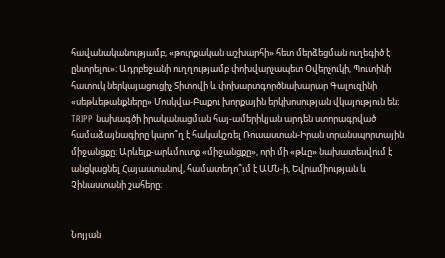հավանականությամբ, «թուրքական աշխարհի» հետ մերձեցման ուղեգիծ է ընտրելու»։ Ադրբեջանի ուղղությամբ փոխվարչապետ Օվերչուկի, Պուտինի հատուկ ներկայացուցիչ Տիտովի և փոխարտգործնախարար Գալուզինի «սեթևեթանքները» Մոսկվա-Բաքու խորքային երկխոսության վկայություն են։ TRIPP նախագծի իրականացման հայ-ամերիկյան արդեն ստորագրված համաձայնագիրը կարո՞ղ է հակակշռել Ռուսաստան-Իրան տրանսպորտային միջանցքը։ Արևելք-արևմուտք «միջանցքը», որի մի «թևը» նախատեսվում է անցկացնել Հայաստանով, համատեղո՞ւմ է ԱՄՆ-ի, Եվրամիության և Չինաստանի շահերը։


Նոյյան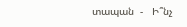տապան  -   Ի՞նչ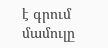է գրում մամուլը